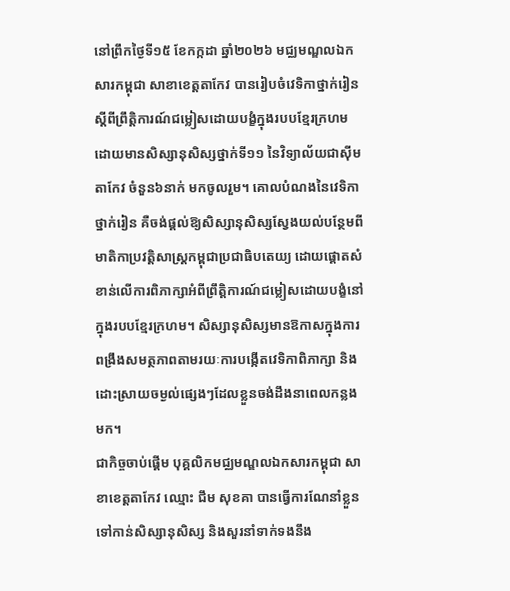នៅព្រឹកថ្ងៃទី១៥ ខែកក្កដា ឆ្នាំ២០២៦ មជ្ឈមណ្ឌលឯកសារកម្ពុជា សាខាខេត្តតាកែវ បានរៀបចំវេទិកាថ្នាក់រៀន ស្ដីពីព្រឹត្តិការណ៍ជម្លៀសដោយបង្ខំក្នុងរបបខ្មែរក្រហម ដោយមានសិស្សានុសិស្សថ្នាក់ទី១១ នៃវិទ្យាល័យជាស៊ីមតាកែវ ចំនួន៦នាក់ មកចូលរួម។ គោលបំណងនៃវេទិកាថ្នាក់រៀន គឺចង់ផ្ដល់ឱ្យសិស្សានុសិស្សស្វែងយល់បន្ថែមពីមាតិកាប្រវត្តិសាស្ត្រកម្ពុជាប្រជាធិបតេយ្យ ដោយផ្តោតសំខាន់លើការពិភាក្សាអំពីព្រឹត្តិការណ៍ជម្លៀសដោយបង្ខំនៅក្នុងរបបខ្មែរក្រហម។ សិស្សានុសិស្សមានឱកាសក្នុងការពង្រឹងសមត្ថភាពតាមរយៈការបង្កើតវេទិកាពិភាក្សា និងដោះស្រាយចម្ងល់ផ្សេងៗដែលខ្លួនចង់ដឹងនាពេលកន្លងមក។
ជាកិច្ចចាប់ផ្ដើម បុគ្គលិកមជ្ឈមណ្ឌលឯកសារកម្ពុជា សាខាខេត្តតាកែវ ឈ្មោះ ជឹម សុខគា បានធ្វើការណែនាំខ្លួន ទៅកាន់សិស្សានុសិស្ស និងសួរនាំទាក់ទងនឹង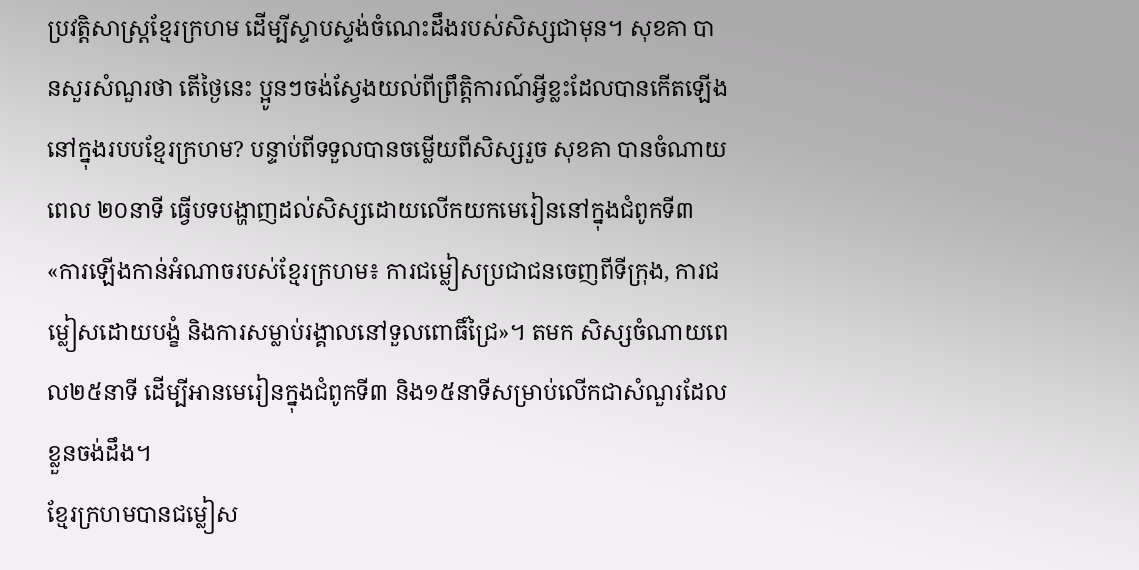ប្រវត្តិសាស្ត្រខ្មែរក្រហម ដើម្បីស្ទាបស្ទង់ចំណេះដឹងរបស់សិស្សជាមុន។ សុខគា បានសួរសំណួរថា តើថ្ងៃនេះ ប្អូនៗចង់ស្វែងយល់ពីព្រឹត្តិការណ៍អ្វីខ្លះដែលបានកើតឡើងនៅក្នុងរបបខ្មែរក្រហម? បន្ទាប់ពីទទួលបានចម្លើយពីសិស្សរួច សុខគា បានចំណាយពេល ២០នាទី ធ្វើបទបង្ហាញដល់សិស្សដោយលើកយកមេរៀននៅក្នុងជំពូកទី៣ «ការឡើងកាន់អំណាចរបស់ខ្មែរក្រហម៖ ការជម្លៀសប្រជាជនចេញពីទីក្រុង, ការជម្លៀសដោយបង្ខំ និងការសម្លាប់រង្គាលនៅទួលពោធិ៍ជ្រៃ»។ តមក សិស្សចំណាយពេល២៥នាទី ដើម្បីអានមេរៀនក្នុងជំពូកទី៣ និង១៥នាទីសម្រាប់លើកជាសំណួរដែលខ្លួនចង់ដឹង។
ខ្មែរក្រហមបានជម្លៀស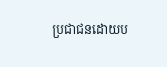ប្រជាជនដោយប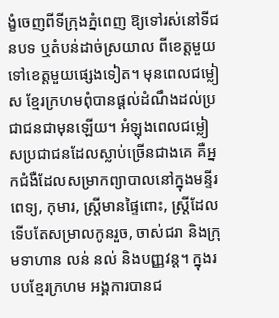ង្ខំចេញពីទីក្រុងភ្នំពេញ ឱ្យទៅរស់នៅទីជនបទ ឬតំបន់ដាច់ស្រយាល ពីខេត្តមួយទៅខេត្តមួយផ្សេងទៀត។ មុនពេលជម្លៀស ខ្មែរក្រហមពុំបានផ្ដល់ដំណឹងដល់ប្រជាជនជាមុនឡើយ។ អំឡុងពេលជម្លៀសប្រជាជនដែលស្លាប់ច្រើនជាងគេ គឺអ្នកជំងឺដែលសម្រាកព្យាបាលនៅក្នុងមន្ទីរពេទ្យ, កុមារ, ស្ត្រីមានផ្ទៃពោះ, ស្ត្រីដែលទើបតែសម្រាលកូនរួច, ចាស់ជរា និងក្រុមទាហាន លន់ នល់ និងបញ្ញវន្ដ។ ក្នុងរបបខ្មែរក្រហម អង្គការបានជ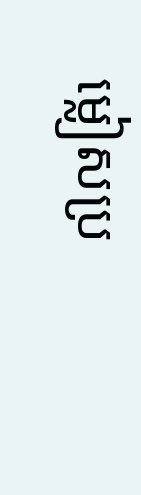ម្លៀសប្រ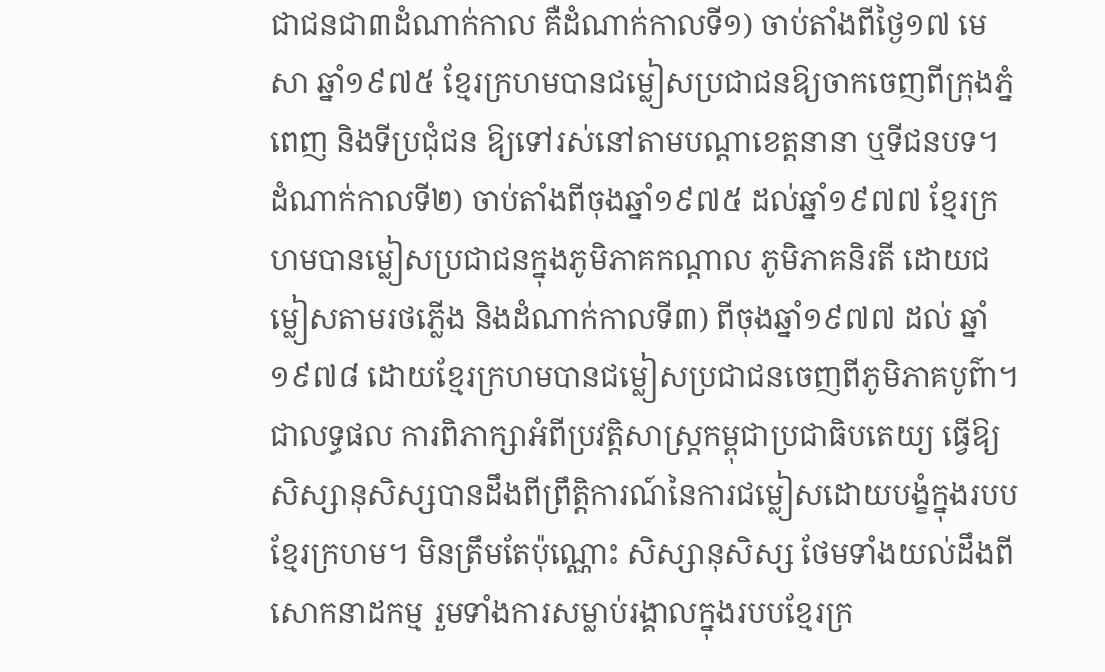ជាជនជា៣ដំណាក់កាល គឺដំណាក់កាលទី១) ចាប់តាំងពីថ្ងៃ១៧ មេសា ឆ្នាំ១៩៧៥ ខ្មែរក្រហមបានជម្លៀសប្រជាជនឱ្យចាកចេញពីក្រុងភ្នំពេញ និងទីប្រជុំជន ឱ្យទៅរស់នៅតាមបណ្ដាខេត្តនានា ឬទីជនបទ។ ដំណាក់កាលទី២) ចាប់តាំងពីចុងឆ្នាំ១៩៧៥ ដល់ឆ្នាំ១៩៧៧ ខ្មែរក្រហមបានម្លៀសប្រជាជនក្នុងភូមិភាគកណ្ដាល ភូមិភាគនិរតី ដោយជម្លៀសតាមរថភ្លើង និងដំណាក់កាលទី៣) ពីចុងឆ្នាំ១៩៧៧ ដល់ ឆ្នាំ១៩៧៨ ដោយខ្មែរក្រហមបានជម្លៀសប្រជាជនចេញពីភូមិភាគបូព៌ា។
ជាលទ្ធផល ការពិភាក្សាអំពីប្រវត្តិសាស្ត្រកម្ពុជាប្រជាធិបតេយ្យ ធ្វើឱ្យសិស្សានុសិស្សបានដឹងពីព្រឹត្តិការណ៍នៃការជម្លៀសដោយបង្ខំក្នុងរបបខ្មែរក្រហម។ មិនត្រឹមតែប៉ុណ្ណោះ សិស្សានុសិស្ស ថែមទាំងយល់ដឹងពីសោកនាដកម្ម រួមទាំងការសម្លាប់រង្គាលក្នុងរបបខ្មែរក្រ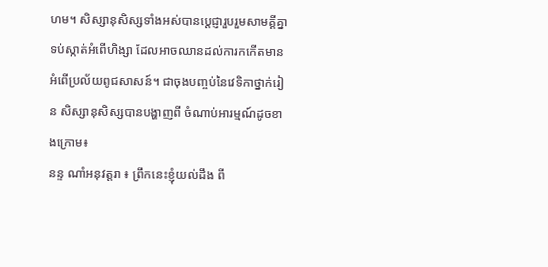ហម។ សិស្សានុសិស្សទាំងអស់បានប្ដេជ្ញារួបរួមសាមគ្គីគ្នាទប់ស្កាត់អំពើហិង្សា ដែលអាចឈានដល់ការកកើតមានអំពើប្រល័យពូជសាសន៍។ ជាចុងបញ្ចប់នៃវេទិកាថ្នាក់រៀន សិស្សានុសិស្សបានបង្ហាញពី ចំណាប់អារម្មណ៍ដូចខាងក្រោម៖
នន្ទ ណាំអនុវត្តរា ៖ ព្រឹកនេះខ្ញុំយល់ដឹង ពី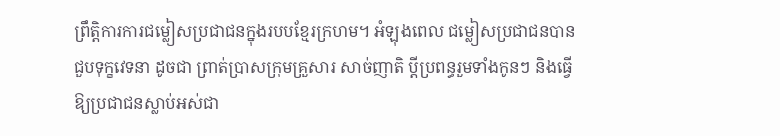ព្រឹត្តិការការជម្លៀសប្រជាជនក្នុងរបបខ្មែរក្រហម។ អំឡុងពេល ជម្លៀសប្រជាជនបានជួបទុក្ខវេទនា ដូចជា ព្រាត់ប្រាសក្រុមគ្រួសារ សាច់ញាតិ ប្ដីប្រពន្ធរួមទាំងកូនៗ និងធ្វើឱ្យប្រជាជនស្លាប់អស់ជា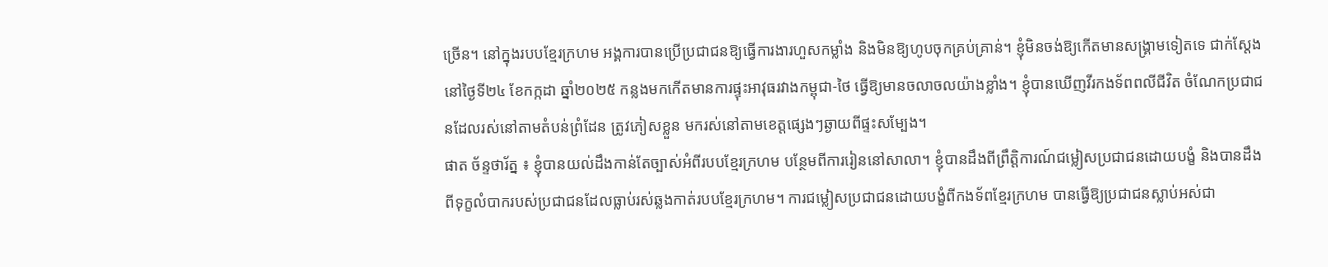ច្រើន។ នៅក្នុងរបបខ្មែរក្រហម អង្គការបានប្រើប្រជាជនឱ្យធ្វើការងារហួសកម្លាំង និងមិនឱ្យហូបចុកគ្រប់គ្រាន់។ ខ្ញុំមិនចង់ឱ្យកើតមានសង្រ្គាមទៀតទេ ជាក់ស្តែងនៅថ្ងៃទី២៤ ខែកក្កដា ឆ្នាំ២០២៥ កន្លងមកកើតមានការផ្ទុះអាវុធរវាងកម្ពុជា-ថៃ ធ្វើឱ្យមានចលាចលយ៉ាងខ្លាំង។ ខ្ញុំបានឃើញវីរកងទ័ពពលីជីវិត ចំណែកប្រជាជនដែលរស់នៅតាមតំបន់ព្រំដែន ត្រូវភៀសខ្លួន មករស់នៅតាមខេត្តផ្សេងៗឆ្ងាយពីផ្ទះសម្បែង។
ផាត ច័ន្ទថារ័ត្ន ៖ ខ្ញុំបានយល់ដឹងកាន់តែច្បាស់អំពីរបបខ្មែរក្រហម បន្ថែមពីការរៀននៅសាលា។ ខ្ញុំបានដឹងពីព្រឹត្តិការណ៍ជម្លៀសប្រជាជនដោយបង្ខំ និងបានដឹងពីទុក្ខលំបាករបស់ប្រជាជនដែលធ្លាប់រស់ឆ្លងកាត់របបខ្មែរក្រហម។ ការជម្លៀសប្រជាជនដោយបង្ខំពីកងទ័ពខ្មែរក្រហម បានធ្វើឱ្យប្រជាជនស្លាប់អស់ជា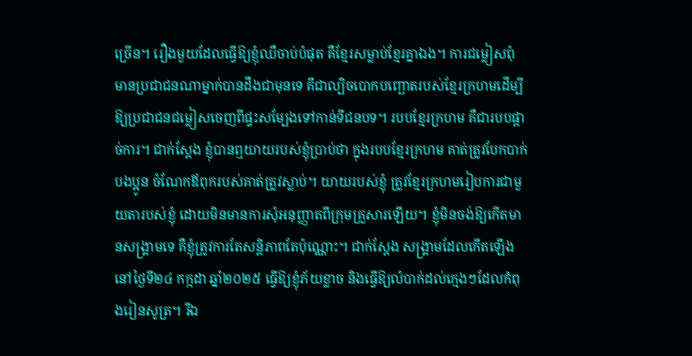ច្រើន។ រឿងមួយដែលធ្វើឱ្យខ្ញុំឈឺចាប់បំផុត គឺខ្មែរសម្លាប់ខ្មែរគ្នាឯង។ ការជម្លៀសពុំមានប្រជាជនណាម្នាក់បានដឹងជាមុនទេ គឹជាល្បិចបោកបញ្ឆោតរបស់ខ្មែរក្រហមដើម្បីឱ្យប្រជាជនជម្លៀសចេញពីផ្ទះសម្បែងទៅកាន់ទីជនបទ។ របបខ្មែរក្រហម គឺជារបបផ្ដាច់ការ។ ជាក់ស្ដែង ខ្ញុំបានឮយាយរបស់ខ្ញុំប្រាប់ថា ក្នុងរបបខ្មែរក្រហម គាត់ត្រូវបែកបាក់បងប្អូន ចំណែកឪពុករបស់គាត់ត្រូវស្លាប់។ យាយរបស់ខ្ញុំ ត្រូវខ្មែរក្រហមរៀបការជាមួយតារបស់ខ្ញុំ ដោយមិនមានការសុំអនុញ្ញាតពីក្រុមគ្រួសារឡើយ។ ខ្ញុំមិនចង់ឱ្យកើតមានសង្គ្រាមទេ គឺខ្ញុំត្រូវការតែសន្តិភាពតែប៉ុណ្ណោះ។ ជាក់ស្តែង សង្គ្រាមដែលកើតឡើងនៅថ្ងៃទី២៤ កក្កដា ឆ្នាំ២០២៥ ធ្វើឱ្យខ្ញុំភ័យខ្លាច និងធ្វើឱ្យលំបាក់ដល់ក្មេងៗដែលកំពុងរៀនសូត្រ។ រីឯ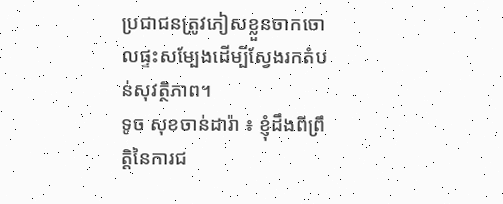ប្រជាជនត្រូវភៀសខ្លួនចាកចោលផ្ទះសម្បែងដើម្បីស្វែងរកតំបន់សុវត្ថិភាព។
ទូច សុខចាន់ដារ៉ា ៖ ខ្ញុំដឹងពីព្រឹត្តិនៃការជ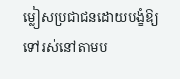ម្លៀសប្រជាជនដោយបង្ខំឱ្យទៅរស់នៅតាមប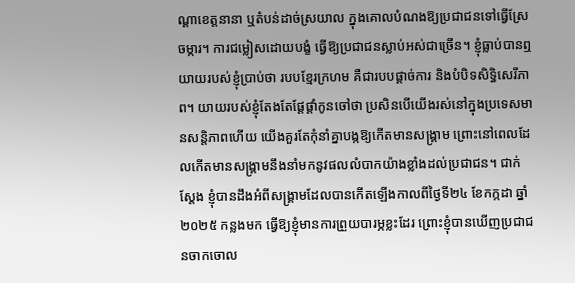ណ្ដាខេត្តនានា ឬតំបន់ដាច់ស្រយាល ក្នុងគោលបំណងឱ្យប្រជាជនទៅធ្វើស្រែចម្ការ។ ការជម្លៀសដោយបង្ខំ ធ្វើឱ្យប្រជាជនស្លាប់អស់ជាច្រើន។ ខ្ញុំធ្លាប់បានឮយាយរបស់ខ្ញុំប្រាប់ថា របបខ្មែរក្រហម គឺជារបបផ្ដាច់ការ និងបំបិទសិទ្ធិសេរីភាព។ យាយរបស់ខ្ញុំតែងតែផ្ដែផ្ដាំកូនចៅថា ប្រសិនបើយើងរស់នៅក្នុងប្រទេសមានសន្តិភាពហើយ យើងគួរតែកុំនាំគ្នាបង្កឱ្យកើតមានសង្រ្គាម ព្រោះនៅពេលដែលកើតមានសង្រ្គាមនឹងនាំមកនូវផលលំបាកយ៉ាងខ្លាំងដល់ប្រជាជន។ ជាក់ស្ដែង ខ្ញុំបានដឹងអំពីសង្រ្គាមដែលបានកើតឡើងកាលពីថ្ងៃទី២៤ ខែកក្កដា ឆ្នាំ២០២៥ កន្លងមក ធ្វើឱ្យខ្ញុំមានការព្រួយបារម្ភខ្លះដែរ ព្រោះខ្ញុំបានឃើញប្រជាជនចាកចោល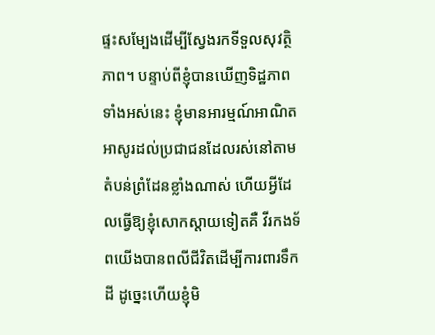ផ្ទះសម្បែងដើម្បីស្វែងរកទីទួលសុវត្ថិភាព។ បន្ទាប់ពីខ្ញុំបានឃើញទិដ្ឋភាពទាំងអស់នេះ ខ្ញុំមានអារម្មណ៍អាណិតអាសូរដល់ប្រជាជនដែលរស់នៅតាមតំបន់ព្រំដែនខ្លាំងណាស់ ហើយអ្វីដែលធ្វើឱ្យខ្ញុំសោកស្ដាយទៀតគឺ វីរកងទ័ពយើងបានពលីជីវិតដើម្បីការពារទឹកដី ដូច្នេះហើយខ្ញុំមិ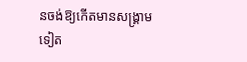នចង់ឱ្យកើតមានសង្គ្រាមទៀត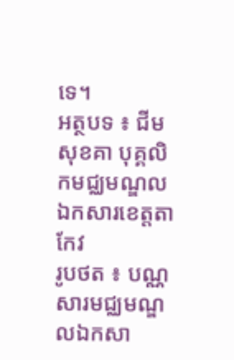ទេ។
អត្ថបទ ៖ ជីម សុខគា បុគ្គលិកមជ្ឈមណ្ឌលឯកសារខេត្តតាកែវ
រូបថត ៖ បណ្ណសារមជ្ឈមណ្ឌលឯកសា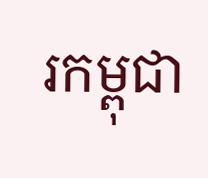រកម្ពុជា